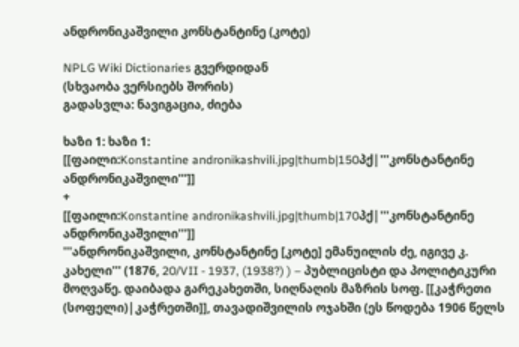ანდრონიკაშვილი კონსტანტინე (კოტე)

NPLG Wiki Dictionaries გვერდიდან
(სხვაობა ვერსიებს შორის)
გადასვლა: ნავიგაცია, ძიება

ხაზი 1: ხაზი 1:
[[ფაილი:Konstantine andronikashvili.jpg|thumb|150პქ|'''კონსტანტინე ანდრონიკაშვილი''']]
+
[[ფაილი:Konstantine andronikashvili.jpg|thumb|170პქ|'''კონსტანტინე ანდრონიკაშვილი''']]
'''ანდრონიკაშვილი, კონსტანტინე [კოტე] ემანუილის ძე, იგივე კ. კახელი''' (1876, 20/VII - 1937, (1938?) ) – პუბლიცისტი და პოლიტიკური მოღვაწე. დაიბადა გარეკახეთში, სიღნაღის მაზრის სოფ. [[კაჭრეთი (სოფელი)|კაჭრეთში]], თავადიშვილის ოჯახში (ეს წოდება 1906 წელს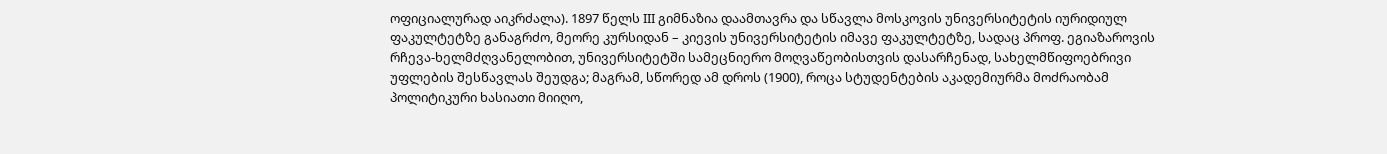ოფიციალურად აიკრძალა). 1897 წელს III გიმნაზია დაამთავრა და სწავლა მოსკოვის უნივერსიტეტის იურიდიულ ფაკულტეტზე განაგრძო, მეორე კურსიდან – კიევის უნივერსიტეტის იმავე ფაკულტეტზე, სადაც პროფ. ეგიაზაროვის რჩევა-ხელმძღვანელობით, უნივერსიტეტში სამეცნიერო მოღვაწეობისთვის დასარჩენად, სახელმწიფოებრივი უფლების შესწავლას შეუდგა; მაგრამ, სწორედ ამ დროს (1900), როცა სტუდენტების აკადემიურმა მოძრაობამ პოლიტიკური ხასიათი მიიღო,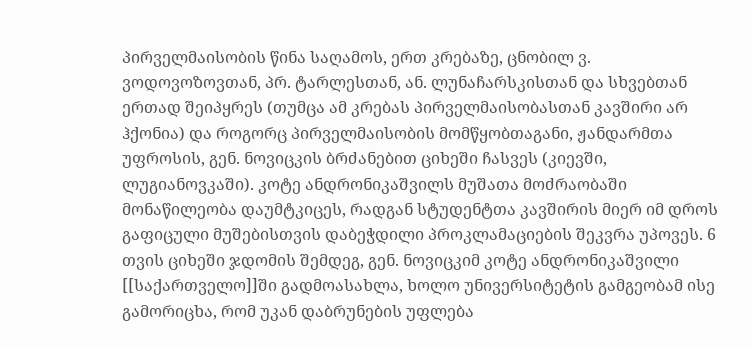პირველმაისობის წინა საღამოს, ერთ კრებაზე, ცნობილ ვ. ვოდოვოზოვთან, პრ. ტარლესთან, ან. ლუნაჩარსკისთან და სხვებთან ერთად შეიპყრეს (თუმცა ამ კრებას პირველმაისობასთან კავშირი არ ჰქონია) და როგორც პირველმაისობის მომწყობთაგანი, ჟანდარმთა უფროსის, გენ. ნოვიცკის ბრძანებით ციხეში ჩასვეს (კიევში, ლუგიანოვკაში). კოტე ანდრონიკაშვილს მუშათა მოძრაობაში მონაწილეობა დაუმტკიცეს, რადგან სტუდენტთა კავშირის მიერ იმ დროს გაფიცული მუშებისთვის დაბეჭდილი პროკლამაციების შეკვრა უპოვეს. 6 თვის ციხეში ჯდომის შემდეგ, გენ. ნოვიცკიმ კოტე ანდრონიკაშვილი [[საქართველო]]ში გადმოასახლა, ხოლო უნივერსიტეტის გამგეობამ ისე გამორიცხა, რომ უკან დაბრუნების უფლება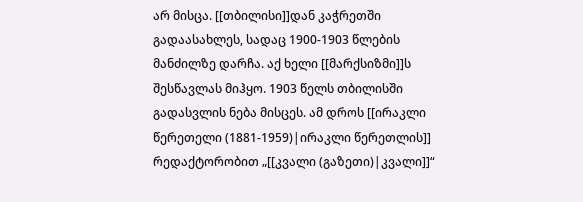არ მისცა. [[თბილისი]]დან კაჭრეთში გადაასახლეს, სადაც 1900-1903 წლების მანძილზე დარჩა. აქ ხელი [[მარქსიზმი]]ს შესწავლას მიჰყო. 1903 წელს თბილისში გადასვლის ნება მისცეს. ამ დროს [[ირაკლი წერეთელი (1881-1959)|ირაკლი წერეთლის]] რედაქტორობით „[[კვალი (გაზეთი)|კვალი]]“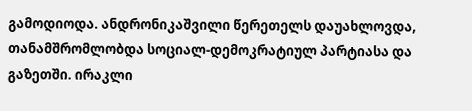გამოდიოდა. ანდრონიკაშვილი წერეთელს დაუახლოვდა, თანამშრომლობდა სოციალ-დემოკრატიულ პარტიასა და გაზეთში. ირაკლი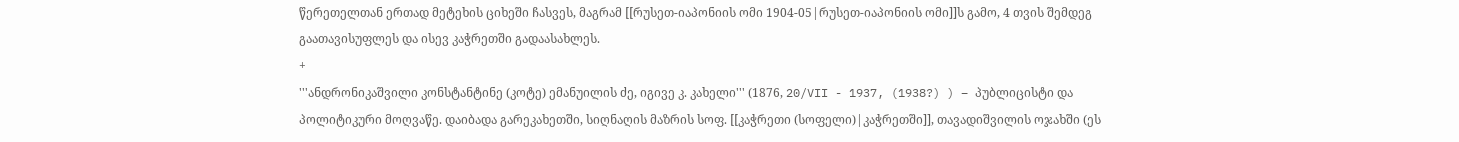წერეთელთან ერთად მეტეხის ციხეში ჩასვეს, მაგრამ [[რუსეთ-იაპონიის ომი 1904-05|რუსეთ-იაპონიის ომი]]ს გამო, 4 თვის შემდეგ გაათავისუფლეს და ისევ კაჭრეთში გადაასახლეს.
+
'''ანდრონიკაშვილი კონსტანტინე (კოტე) ემანუილის ძე, იგივე კ. კახელი''' (1876, 20/VII - 1937, (1938?) ) – პუბლიცისტი და პოლიტიკური მოღვაწე. დაიბადა გარეკახეთში, სიღნაღის მაზრის სოფ. [[კაჭრეთი (სოფელი)|კაჭრეთში]], თავადიშვილის ოჯახში (ეს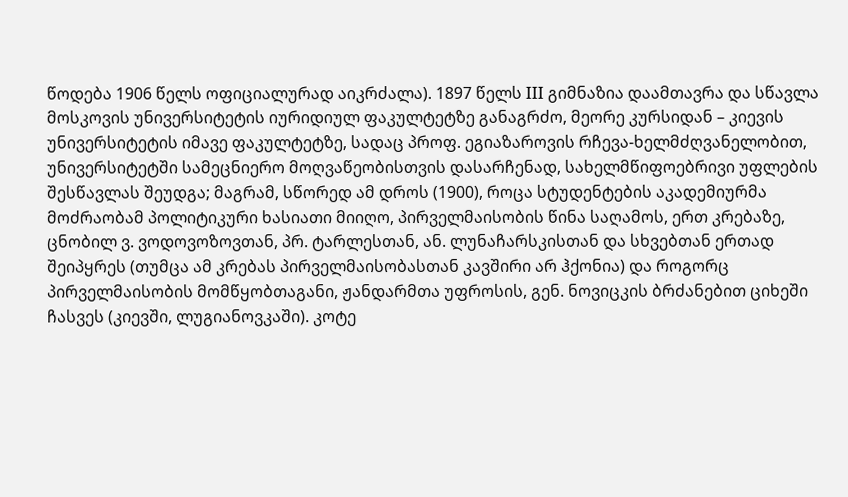წოდება 1906 წელს ოფიციალურად აიკრძალა). 1897 წელს III გიმნაზია დაამთავრა და სწავლა მოსკოვის უნივერსიტეტის იურიდიულ ფაკულტეტზე განაგრძო, მეორე კურსიდან – კიევის უნივერსიტეტის იმავე ფაკულტეტზე, სადაც პროფ. ეგიაზაროვის რჩევა-ხელმძღვანელობით, უნივერსიტეტში სამეცნიერო მოღვაწეობისთვის დასარჩენად, სახელმწიფოებრივი უფლების შესწავლას შეუდგა; მაგრამ, სწორედ ამ დროს (1900), როცა სტუდენტების აკადემიურმა მოძრაობამ პოლიტიკური ხასიათი მიიღო, პირველმაისობის წინა საღამოს, ერთ კრებაზე, ცნობილ ვ. ვოდოვოზოვთან, პრ. ტარლესთან, ან. ლუნაჩარსკისთან და სხვებთან ერთად შეიპყრეს (თუმცა ამ კრებას პირველმაისობასთან კავშირი არ ჰქონია) და როგორც პირველმაისობის მომწყობთაგანი, ჟანდარმთა უფროსის, გენ. ნოვიცკის ბრძანებით ციხეში ჩასვეს (კიევში, ლუგიანოვკაში). კოტე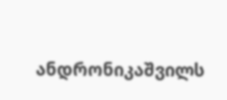ანდრონიკაშვილს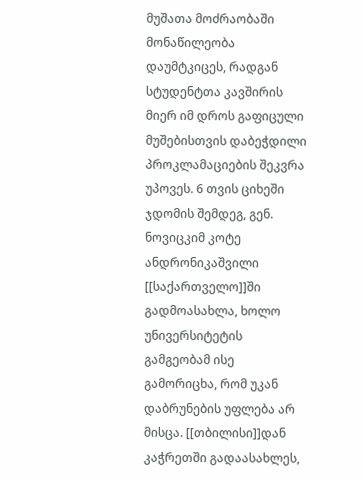მუშათა მოძრაობაში მონაწილეობა დაუმტკიცეს, რადგან სტუდენტთა კავშირის მიერ იმ დროს გაფიცული მუშებისთვის დაბეჭდილი პროკლამაციების შეკვრა უპოვეს. 6 თვის ციხეში ჯდომის შემდეგ, გენ. ნოვიცკიმ კოტე ანდრონიკაშვილი [[საქართველო]]ში გადმოასახლა, ხოლო უნივერსიტეტის გამგეობამ ისე გამორიცხა, რომ უკან დაბრუნების უფლება არ მისცა. [[თბილისი]]დან კაჭრეთში გადაასახლეს,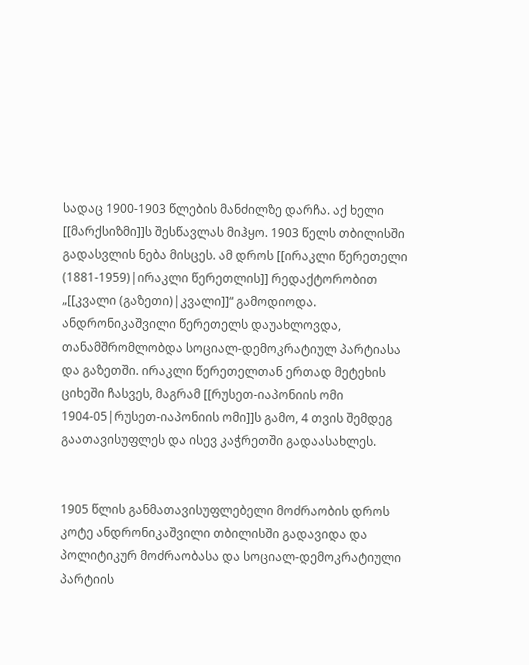სადაც 1900-1903 წლების მანძილზე დარჩა. აქ ხელი [[მარქსიზმი]]ს შესწავლას მიჰყო. 1903 წელს თბილისში გადასვლის ნება მისცეს. ამ დროს [[ირაკლი წერეთელი (1881-1959)|ირაკლი წერეთლის]] რედაქტორობით „[[კვალი (გაზეთი)|კვალი]]“ გამოდიოდა. ანდრონიკაშვილი წერეთელს დაუახლოვდა, თანამშრომლობდა სოციალ-დემოკრატიულ პარტიასა და გაზეთში. ირაკლი წერეთელთან ერთად მეტეხის ციხეში ჩასვეს, მაგრამ [[რუსეთ-იაპონიის ომი 1904-05|რუსეთ-იაპონიის ომი]]ს გამო, 4 თვის შემდეგ გაათავისუფლეს და ისევ კაჭრეთში გადაასახლეს.


1905 წლის განმათავისუფლებელი მოძრაობის დროს კოტე ანდრონიკაშვილი თბილისში გადავიდა და პოლიტიკურ მოძრაობასა და სოციალ-დემოკრატიული პარტიის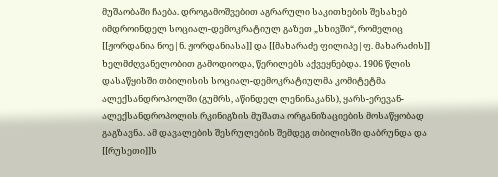მუშაობაში ჩაება. დროგამოშვებით აგრარული საკითხების შესახებ იმდროინდელ სოციალ-დემოკრატიულ გაზეთ „სხივში“, რომელიც [[ჟორდანია ნოე|ნ. ჟორდანიასა]] და [[მახარაძე ფილიპე|ფ. მახარაძის]] ხელმძღვანელობით გამოდიოდა, წერილებს აქვეყნებდა. 1906 წლის დასაწყისში თბილისის სოციალ-დემოკრატიულმა კომიტეტმა ალექსანდროპოლში (გუმრს, აწინდელ ლენინაკანს), ყარს-ერევან-ალექსანდროპოლის რკინიგზის მუშათა ორგანიზაციების მოსაწყობად გაგზავნა. ამ დავალების შესრულების შემდეგ თბილისში დაბრუნდა და [[რუსეთი]]ს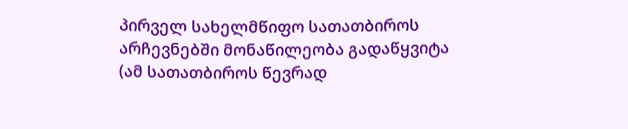პირველ სახელმწიფო სათათბიროს არჩევნებში მონაწილეობა გადაწყვიტა (ამ სათათბიროს წევრად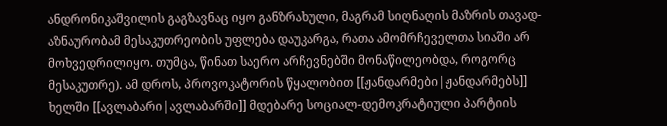ანდრონიკაშვილის გაგზავნაც იყო განზრახული, მაგრამ სიღნაღის მაზრის თავად-აზნაურობამ მესაკუთრეობის უფლება დაუკარგა, რათა ამომრჩეველთა სიაში არ მოხვედრილიყო. თუმცა, წინათ საერო არჩევნებში მონაწილეობდა, როგორც მესაკუთრე). ამ დროს, პროვოკატორის წყალობით [[ჟანდარმები|ჟანდარმებს]] ხელში [[ავლაბარი|ავლაბარში]] მდებარე სოციალ-დემოკრატიული პარტიის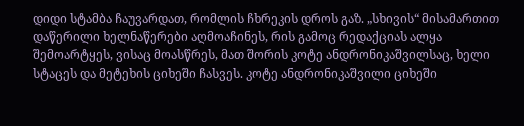დიდი სტამბა ჩაუვარდათ, რომლის ჩხრეკის დროს გაზ. „სხივის“ მისამართით დაწერილი ხელნაწერები აღმოაჩინეს, რის გამოც რედაქციას ალყა შემოარტყეს, ვისაც მოასწრეს, მათ შორის კოტე ანდრონიკაშვილსაც, ხელი სტაცეს და მეტეხის ციხეში ჩასვეს. კოტე ანდრონიკაშვილი ციხეში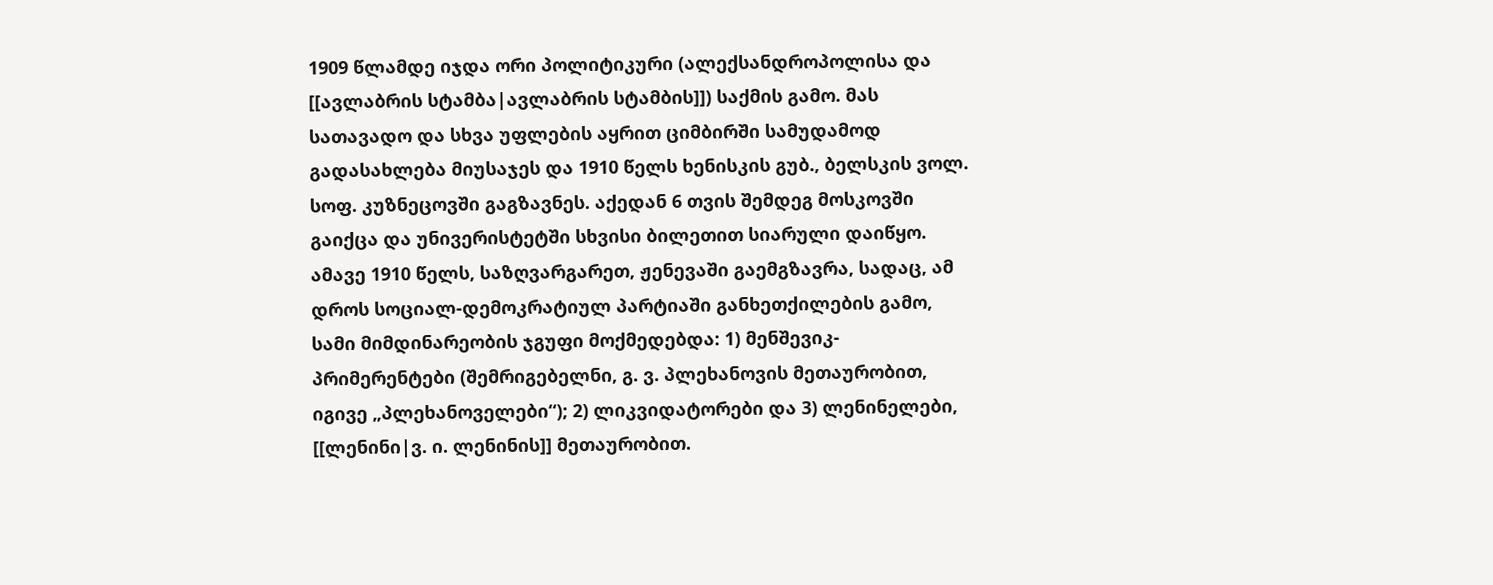1909 წლამდე იჯდა ორი პოლიტიკური (ალექსანდროპოლისა და [[ავლაბრის სტამბა|ავლაბრის სტამბის]]) საქმის გამო. მას სათავადო და სხვა უფლების აყრით ციმბირში სამუდამოდ გადასახლება მიუსაჯეს და 1910 წელს ხენისკის გუბ., ბელსკის ვოლ. სოფ. კუზნეცოვში გაგზავნეს. აქედან 6 თვის შემდეგ მოსკოვში გაიქცა და უნივერისტეტში სხვისი ბილეთით სიარული დაიწყო. ამავე 1910 წელს, საზღვარგარეთ, ჟენევაში გაემგზავრა, სადაც, ამ დროს სოციალ-დემოკრატიულ პარტიაში განხეთქილების გამო, სამი მიმდინარეობის ჯგუფი მოქმედებდა: 1) მენშევიკ-პრიმერენტები (შემრიგებელნი, გ. ვ. პლეხანოვის მეთაურობით, იგივე „პლეხანოველები“); 2) ლიკვიდატორები და 3) ლენინელები, [[ლენინი|ვ. ი. ლენინის]] მეთაურობით.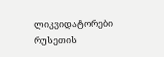ლიკვიდატორები რუსეთის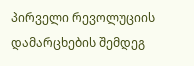პირველი რევოლუციის დამარცხების შემდეგ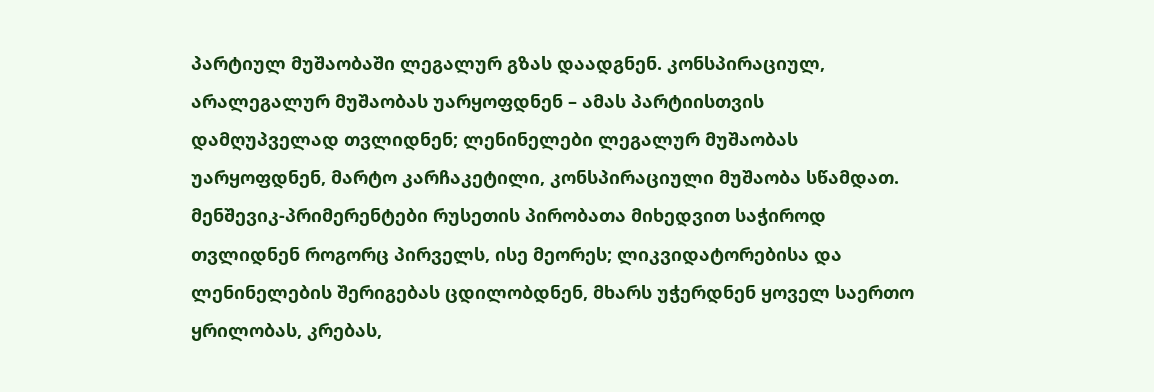პარტიულ მუშაობაში ლეგალურ გზას დაადგნენ. კონსპირაციულ, არალეგალურ მუშაობას უარყოფდნენ – ამას პარტიისთვის დამღუპველად თვლიდნენ; ლენინელები ლეგალურ მუშაობას უარყოფდნენ, მარტო კარჩაკეტილი, კონსპირაციული მუშაობა სწამდათ. მენშევიკ-პრიმერენტები რუსეთის პირობათა მიხედვით საჭიროდ თვლიდნენ როგორც პირველს, ისე მეორეს; ლიკვიდატორებისა და ლენინელების შერიგებას ცდილობდნენ, მხარს უჭერდნენ ყოველ საერთო ყრილობას, კრებას,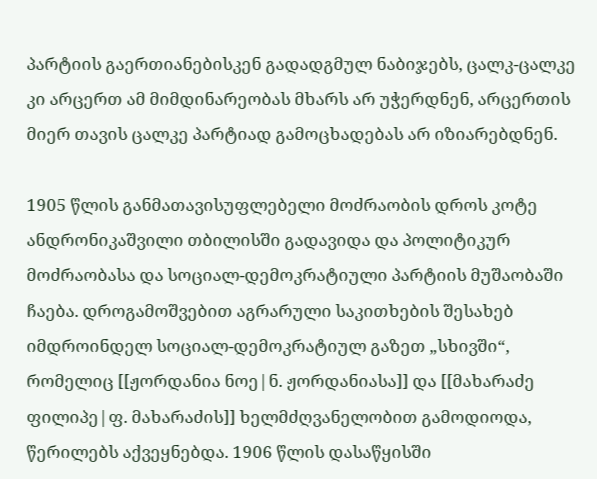პარტიის გაერთიანებისკენ გადადგმულ ნაბიჯებს, ცალკ-ცალკე კი არცერთ ამ მიმდინარეობას მხარს არ უჭერდნენ, არცერთის მიერ თავის ცალკე პარტიად გამოცხადებას არ იზიარებდნენ.

1905 წლის განმათავისუფლებელი მოძრაობის დროს კოტე ანდრონიკაშვილი თბილისში გადავიდა და პოლიტიკურ მოძრაობასა და სოციალ-დემოკრატიული პარტიის მუშაობაში ჩაება. დროგამოშვებით აგრარული საკითხების შესახებ იმდროინდელ სოციალ-დემოკრატიულ გაზეთ „სხივში“, რომელიც [[ჟორდანია ნოე|ნ. ჟორდანიასა]] და [[მახარაძე ფილიპე|ფ. მახარაძის]] ხელმძღვანელობით გამოდიოდა, წერილებს აქვეყნებდა. 1906 წლის დასაწყისში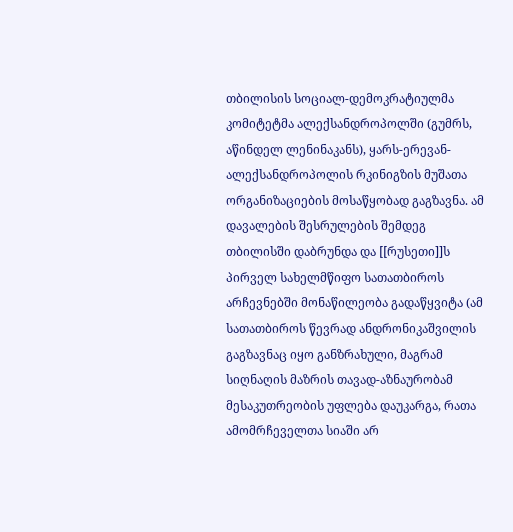თბილისის სოციალ-დემოკრატიულმა კომიტეტმა ალექსანდროპოლში (გუმრს, აწინდელ ლენინაკანს), ყარს-ერევან-ალექსანდროპოლის რკინიგზის მუშათა ორგანიზაციების მოსაწყობად გაგზავნა. ამ დავალების შესრულების შემდეგ თბილისში დაბრუნდა და [[რუსეთი]]ს პირველ სახელმწიფო სათათბიროს არჩევნებში მონაწილეობა გადაწყვიტა (ამ სათათბიროს წევრად ანდრონიკაშვილის გაგზავნაც იყო განზრახული, მაგრამ სიღნაღის მაზრის თავად-აზნაურობამ მესაკუთრეობის უფლება დაუკარგა, რათა ამომრჩეველთა სიაში არ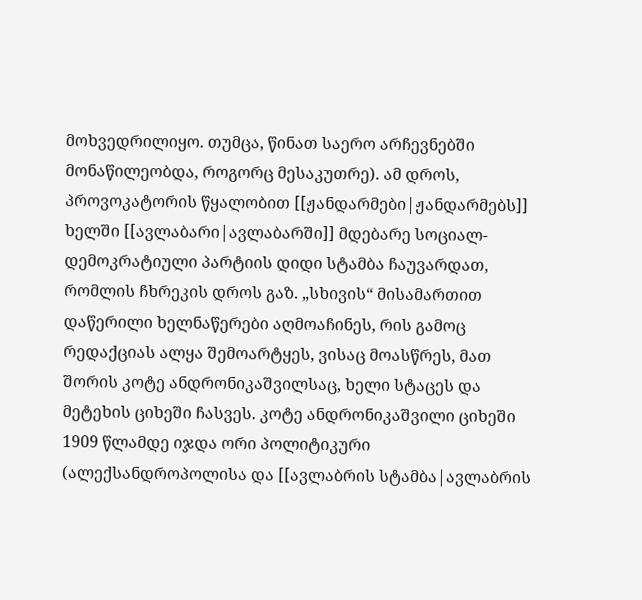მოხვედრილიყო. თუმცა, წინათ საერო არჩევნებში მონაწილეობდა, როგორც მესაკუთრე). ამ დროს, პროვოკატორის წყალობით [[ჟანდარმები|ჟანდარმებს]] ხელში [[ავლაბარი|ავლაბარში]] მდებარე სოციალ-დემოკრატიული პარტიის დიდი სტამბა ჩაუვარდათ, რომლის ჩხრეკის დროს გაზ. „სხივის“ მისამართით დაწერილი ხელნაწერები აღმოაჩინეს, რის გამოც რედაქციას ალყა შემოარტყეს, ვისაც მოასწრეს, მათ შორის კოტე ანდრონიკაშვილსაც, ხელი სტაცეს და მეტეხის ციხეში ჩასვეს. კოტე ანდრონიკაშვილი ციხეში 1909 წლამდე იჯდა ორი პოლიტიკური (ალექსანდროპოლისა და [[ავლაბრის სტამბა|ავლაბრის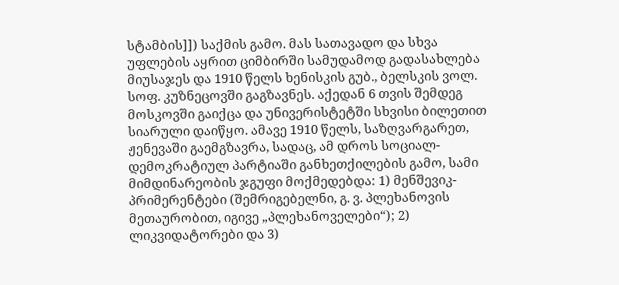სტამბის]]) საქმის გამო. მას სათავადო და სხვა უფლების აყრით ციმბირში სამუდამოდ გადასახლება მიუსაჯეს და 1910 წელს ხენისკის გუბ., ბელსკის ვოლ. სოფ. კუზნეცოვში გაგზავნეს. აქედან 6 თვის შემდეგ მოსკოვში გაიქცა და უნივერისტეტში სხვისი ბილეთით სიარული დაიწყო. ამავე 1910 წელს, საზღვარგარეთ, ჟენევაში გაემგზავრა, სადაც, ამ დროს სოციალ-დემოკრატიულ პარტიაში განხეთქილების გამო, სამი მიმდინარეობის ჯგუფი მოქმედებდა: 1) მენშევიკ-პრიმერენტები (შემრიგებელნი, გ. ვ. პლეხანოვის მეთაურობით, იგივე „პლეხანოველები“); 2) ლიკვიდატორები და 3)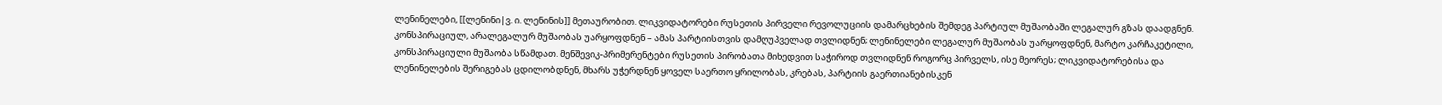ლენინელები, [[ლენინი|ვ. ი. ლენინის]] მეთაურობით. ლიკვიდატორები რუსეთის პირველი რევოლუციის დამარცხების შემდეგ პარტიულ მუშაობაში ლეგალურ გზას დაადგნენ. კონსპირაციულ, არალეგალურ მუშაობას უარყოფდნენ – ამას პარტიისთვის დამღუპველად თვლიდნენ; ლენინელები ლეგალურ მუშაობას უარყოფდნენ, მარტო კარჩაკეტილი, კონსპირაციული მუშაობა სწამდათ. მენშევიკ-პრიმერენტები რუსეთის პირობათა მიხედვით საჭიროდ თვლიდნენ როგორც პირველს, ისე მეორეს; ლიკვიდატორებისა და ლენინელების შერიგებას ცდილობდნენ, მხარს უჭერდნენ ყოველ საერთო ყრილობას, კრებას, პარტიის გაერთიანებისკენ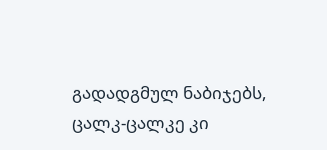გადადგმულ ნაბიჯებს, ცალკ-ცალკე კი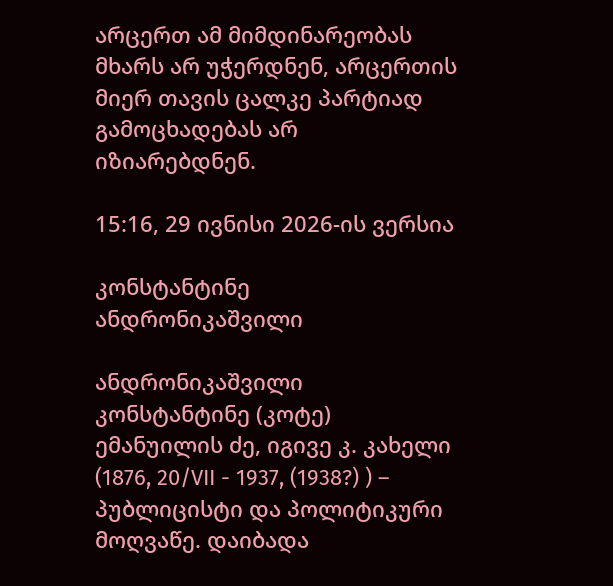არცერთ ამ მიმდინარეობას მხარს არ უჭერდნენ, არცერთის მიერ თავის ცალკე პარტიად გამოცხადებას არ იზიარებდნენ.

15:16, 29 ივნისი 2026-ის ვერსია

კონსტანტინე ანდრონიკაშვილი

ანდრონიკაშვილი კონსტანტინე (კოტე) ემანუილის ძე, იგივე კ. კახელი (1876, 20/VII - 1937, (1938?) ) – პუბლიცისტი და პოლიტიკური მოღვაწე. დაიბადა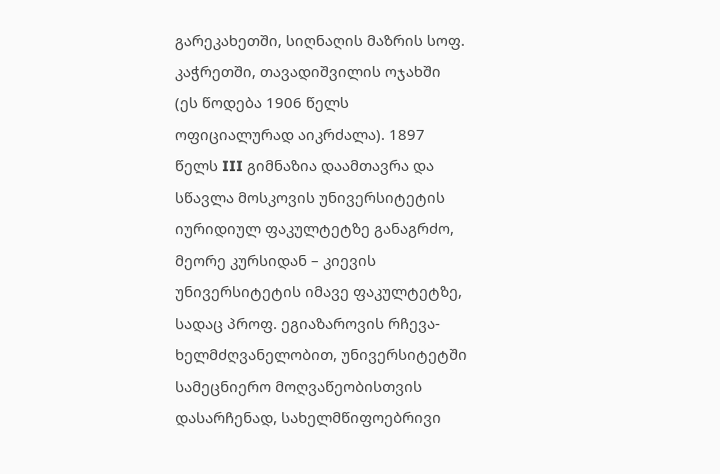გარეკახეთში, სიღნაღის მაზრის სოფ. კაჭრეთში, თავადიშვილის ოჯახში (ეს წოდება 1906 წელს ოფიციალურად აიკრძალა). 1897 წელს III გიმნაზია დაამთავრა და სწავლა მოსკოვის უნივერსიტეტის იურიდიულ ფაკულტეტზე განაგრძო, მეორე კურსიდან – კიევის უნივერსიტეტის იმავე ფაკულტეტზე, სადაც პროფ. ეგიაზაროვის რჩევა-ხელმძღვანელობით, უნივერსიტეტში სამეცნიერო მოღვაწეობისთვის დასარჩენად, სახელმწიფოებრივი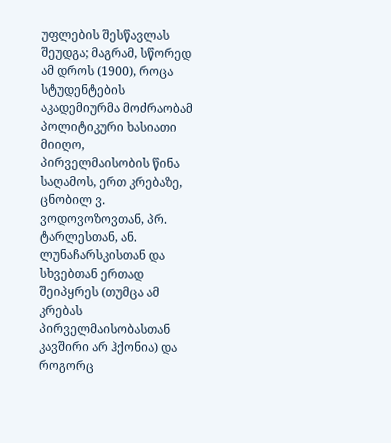უფლების შესწავლას შეუდგა; მაგრამ, სწორედ ამ დროს (1900), როცა სტუდენტების აკადემიურმა მოძრაობამ პოლიტიკური ხასიათი მიიღო, პირველმაისობის წინა საღამოს, ერთ კრებაზე, ცნობილ ვ. ვოდოვოზოვთან, პრ. ტარლესთან, ან. ლუნაჩარსკისთან და სხვებთან ერთად შეიპყრეს (თუმცა ამ კრებას პირველმაისობასთან კავშირი არ ჰქონია) და როგორც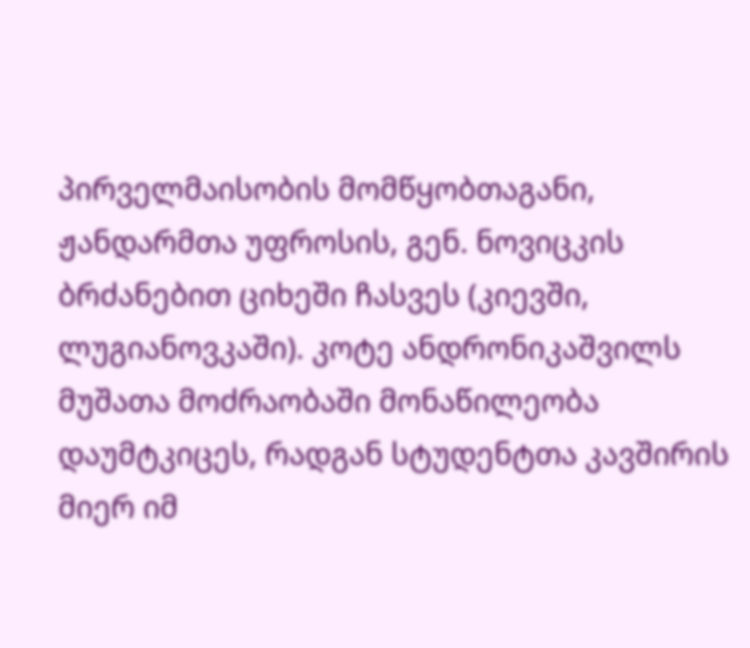პირველმაისობის მომწყობთაგანი, ჟანდარმთა უფროსის, გენ. ნოვიცკის ბრძანებით ციხეში ჩასვეს (კიევში, ლუგიანოვკაში). კოტე ანდრონიკაშვილს მუშათა მოძრაობაში მონაწილეობა დაუმტკიცეს, რადგან სტუდენტთა კავშირის მიერ იმ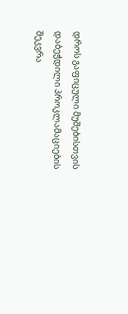დროს გაფიცული მუშებისთვის დაბეჭდილი პროკლამაციების შეკვრა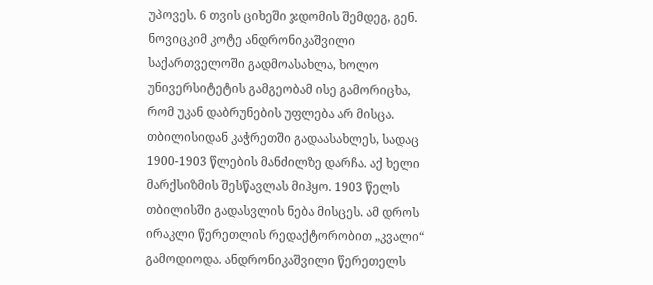უპოვეს. 6 თვის ციხეში ჯდომის შემდეგ, გენ. ნოვიცკიმ კოტე ანდრონიკაშვილი საქართველოში გადმოასახლა, ხოლო უნივერსიტეტის გამგეობამ ისე გამორიცხა, რომ უკან დაბრუნების უფლება არ მისცა. თბილისიდან კაჭრეთში გადაასახლეს, სადაც 1900-1903 წლების მანძილზე დარჩა. აქ ხელი მარქსიზმის შესწავლას მიჰყო. 1903 წელს თბილისში გადასვლის ნება მისცეს. ამ დროს ირაკლი წერეთლის რედაქტორობით „კვალი“ გამოდიოდა. ანდრონიკაშვილი წერეთელს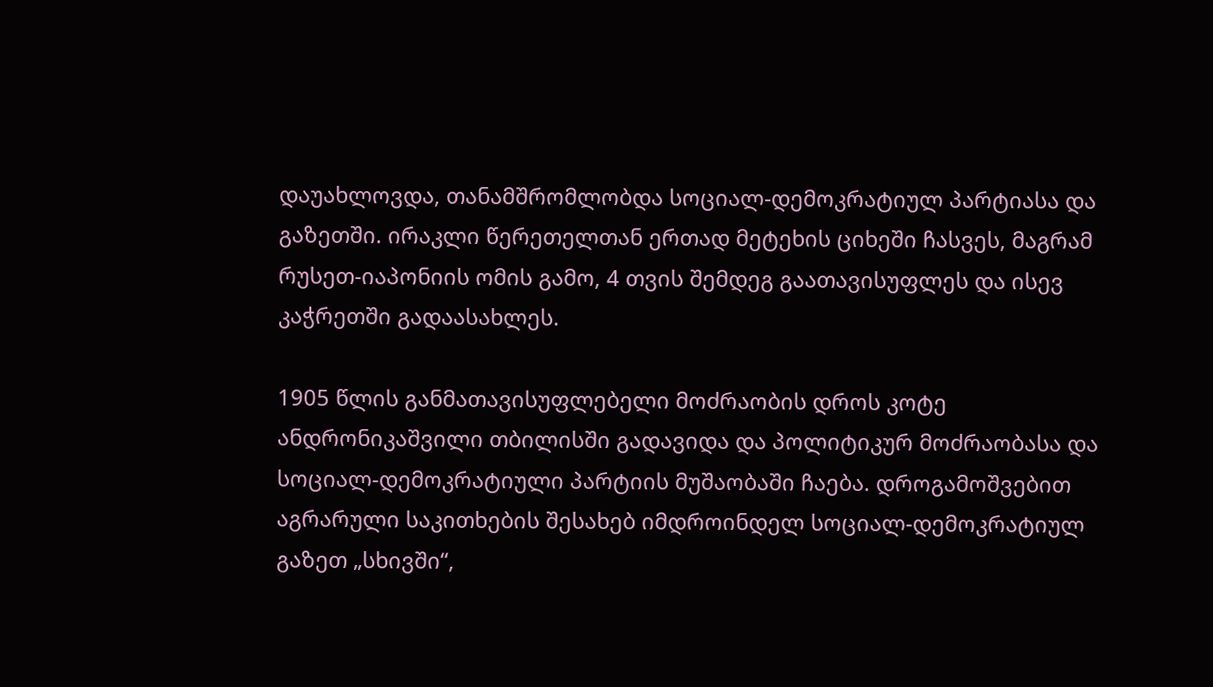დაუახლოვდა, თანამშრომლობდა სოციალ-დემოკრატიულ პარტიასა და გაზეთში. ირაკლი წერეთელთან ერთად მეტეხის ციხეში ჩასვეს, მაგრამ რუსეთ-იაპონიის ომის გამო, 4 თვის შემდეგ გაათავისუფლეს და ისევ კაჭრეთში გადაასახლეს.

1905 წლის განმათავისუფლებელი მოძრაობის დროს კოტე ანდრონიკაშვილი თბილისში გადავიდა და პოლიტიკურ მოძრაობასა და სოციალ-დემოკრატიული პარტიის მუშაობაში ჩაება. დროგამოშვებით აგრარული საკითხების შესახებ იმდროინდელ სოციალ-დემოკრატიულ გაზეთ „სხივში“,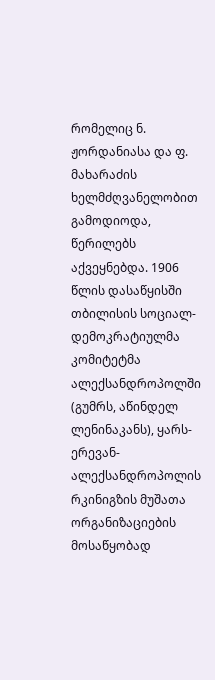რომელიც ნ. ჟორდანიასა და ფ. მახარაძის ხელმძღვანელობით გამოდიოდა, წერილებს აქვეყნებდა. 1906 წლის დასაწყისში თბილისის სოციალ-დემოკრატიულმა კომიტეტმა ალექსანდროპოლში (გუმრს, აწინდელ ლენინაკანს), ყარს-ერევან-ალექსანდროპოლის რკინიგზის მუშათა ორგანიზაციების მოსაწყობად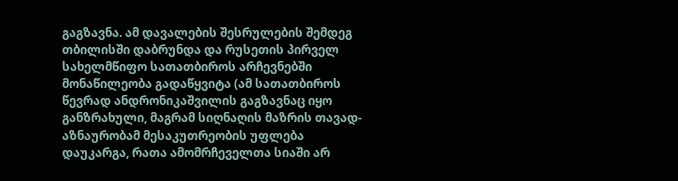გაგზავნა. ამ დავალების შესრულების შემდეგ თბილისში დაბრუნდა და რუსეთის პირველ სახელმწიფო სათათბიროს არჩევნებში მონაწილეობა გადაწყვიტა (ამ სათათბიროს წევრად ანდრონიკაშვილის გაგზავნაც იყო განზრახული, მაგრამ სიღნაღის მაზრის თავად-აზნაურობამ მესაკუთრეობის უფლება დაუკარგა, რათა ამომრჩეველთა სიაში არ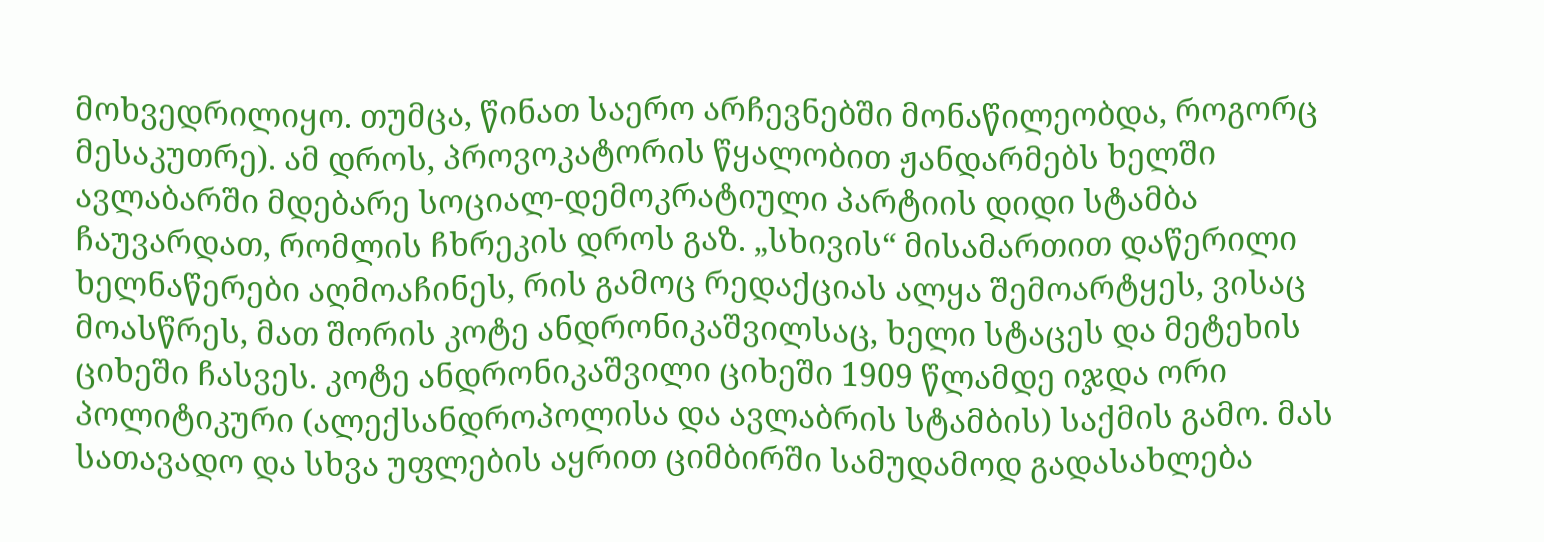მოხვედრილიყო. თუმცა, წინათ საერო არჩევნებში მონაწილეობდა, როგორც მესაკუთრე). ამ დროს, პროვოკატორის წყალობით ჟანდარმებს ხელში ავლაბარში მდებარე სოციალ-დემოკრატიული პარტიის დიდი სტამბა ჩაუვარდათ, რომლის ჩხრეკის დროს გაზ. „სხივის“ მისამართით დაწერილი ხელნაწერები აღმოაჩინეს, რის გამოც რედაქციას ალყა შემოარტყეს, ვისაც მოასწრეს, მათ შორის კოტე ანდრონიკაშვილსაც, ხელი სტაცეს და მეტეხის ციხეში ჩასვეს. კოტე ანდრონიკაშვილი ციხეში 1909 წლამდე იჯდა ორი პოლიტიკური (ალექსანდროპოლისა და ავლაბრის სტამბის) საქმის გამო. მას სათავადო და სხვა უფლების აყრით ციმბირში სამუდამოდ გადასახლება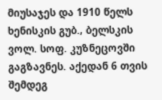მიუსაჯეს და 1910 წელს ხენისკის გუბ., ბელსკის ვოლ. სოფ. კუზნეცოვში გაგზავნეს. აქედან 6 თვის შემდეგ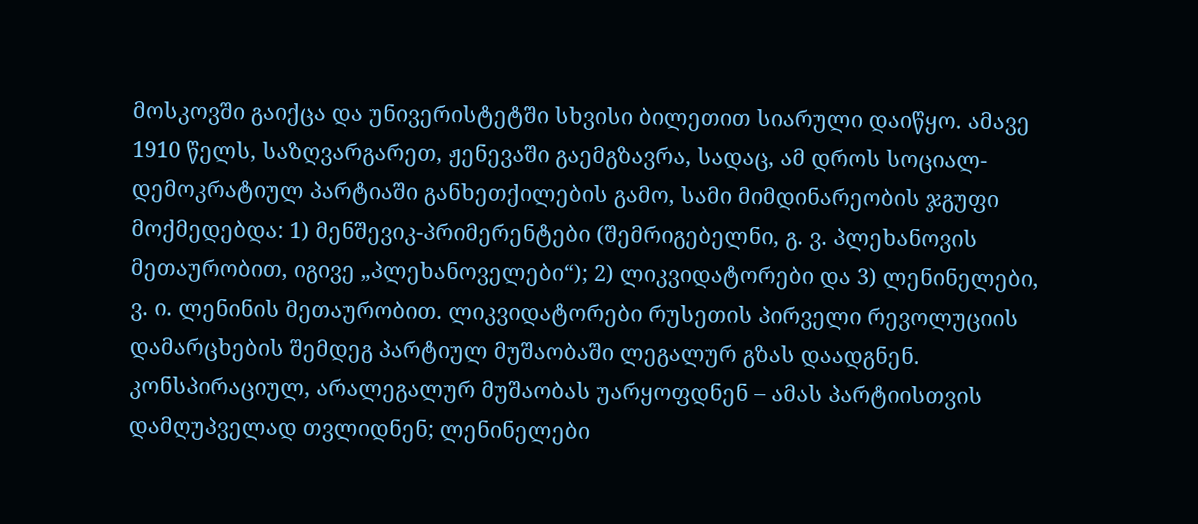მოსკოვში გაიქცა და უნივერისტეტში სხვისი ბილეთით სიარული დაიწყო. ამავე 1910 წელს, საზღვარგარეთ, ჟენევაში გაემგზავრა, სადაც, ამ დროს სოციალ-დემოკრატიულ პარტიაში განხეთქილების გამო, სამი მიმდინარეობის ჯგუფი მოქმედებდა: 1) მენშევიკ-პრიმერენტები (შემრიგებელნი, გ. ვ. პლეხანოვის მეთაურობით, იგივე „პლეხანოველები“); 2) ლიკვიდატორები და 3) ლენინელები, ვ. ი. ლენინის მეთაურობით. ლიკვიდატორები რუსეთის პირველი რევოლუციის დამარცხების შემდეგ პარტიულ მუშაობაში ლეგალურ გზას დაადგნენ. კონსპირაციულ, არალეგალურ მუშაობას უარყოფდნენ – ამას პარტიისთვის დამღუპველად თვლიდნენ; ლენინელები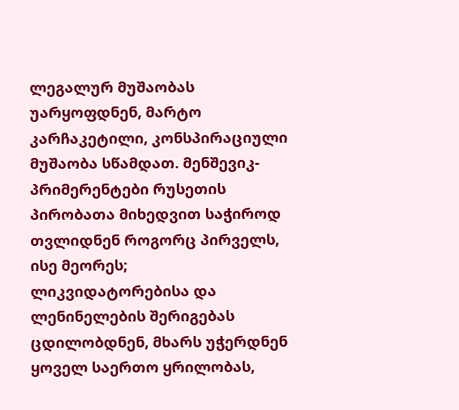ლეგალურ მუშაობას უარყოფდნენ, მარტო კარჩაკეტილი, კონსპირაციული მუშაობა სწამდათ. მენშევიკ-პრიმერენტები რუსეთის პირობათა მიხედვით საჭიროდ თვლიდნენ როგორც პირველს, ისე მეორეს; ლიკვიდატორებისა და ლენინელების შერიგებას ცდილობდნენ, მხარს უჭერდნენ ყოველ საერთო ყრილობას,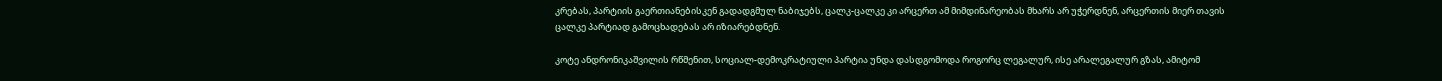კრებას, პარტიის გაერთიანებისკენ გადადგმულ ნაბიჯებს, ცალკ-ცალკე კი არცერთ ამ მიმდინარეობას მხარს არ უჭერდნენ, არცერთის მიერ თავის ცალკე პარტიად გამოცხადებას არ იზიარებდნენ.

კოტე ანდრონიკაშვილის რწმენით, სოციალ-დემოკრატიული პარტია უნდა დასდგომოდა როგორც ლეგალურ, ისე არალეგალურ გზას, ამიტომ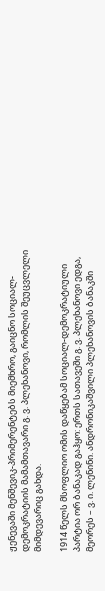ჟენევაში მენშევიკ-პრიმერენტებს მიემხრო, გაიცნო სოციალ-დემოკრატიის მამამთავარი გ. ვ. პლეხანოვი, რომლის შეუცვლელი მიმდევარიც გახდა.

1914 წელს მსოფლიო ომის დაწყებამ სოციალ-დემოკრატიული პარტია ორ ბანაკად გაჰყო: ერთს სათავეში გ. ვ. პლეხანოვი ედგა, მეორეს – ვ. ი. ლენინი. ანდრონიკაშვილი პლეხანოვის ბანაკში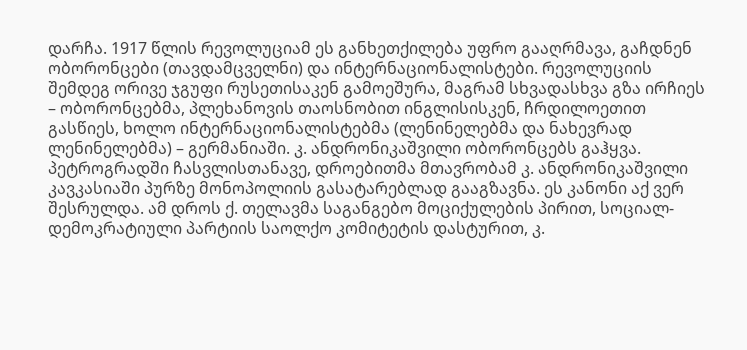დარჩა. 1917 წლის რევოლუციამ ეს განხეთქილება უფრო გააღრმავა, გაჩდნენ ობორონცები (თავდამცველნი) და ინტერნაციონალისტები. რევოლუციის შემდეგ ორივე ჯგუფი რუსეთისაკენ გამოეშურა, მაგრამ სხვადასხვა გზა ირჩიეს – ობორონცებმა, პლეხანოვის თაოსნობით ინგლისისკენ, ჩრდილოეთით გასწიეს, ხოლო ინტერნაციონალისტებმა (ლენინელებმა და ნახევრად ლენინელებმა) – გერმანიაში. კ. ანდრონიკაშვილი ობორონცებს გაჰყვა. პეტროგრადში ჩასვლისთანავე, დროებითმა მთავრობამ კ. ანდრონიკაშვილი კავკასიაში პურზე მონოპოლიის გასატარებლად გააგზავნა. ეს კანონი აქ ვერ შესრულდა. ამ დროს ქ. თელავმა საგანგებო მოციქულების პირით, სოციალ-დემოკრატიული პარტიის საოლქო კომიტეტის დასტურით, კ.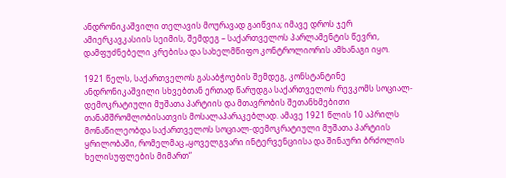ანდრონიკაშვილი თელავის მოურავად გაიწვია; იმავე დროს ჯერ ამიერკავკასიის სეიმის, შემდეგ – საქართველოს პარლამენტის წევრი, დამფუძნებელი კრებისა და სახელმწიფო კონტროლიორის ამხანაგი იყო.

1921 წელს, საქართველოს გასაბჭოების შემდეგ, კონსტანტინე ანდრონიკაშვილი სხვებთან ერთად წარუდგა საქართველოს რევკომს სოციალ-დემოკრატიული მუშათა პარტიის და მთავრობის შეთანხმებითი თანამშრომლობისათვის მოსალაპარაკებლად. ამავე 1921 წლის 10 აპრილს მონაწილეობდა საქართველოს სოციალ-დემოკრატიული მუშათა პარტიის ყრილობაში, რომელმაც „ყოველგვარი ინტერვენციისა და შინაური ბრძოლის ხელისუფლების მიმართ“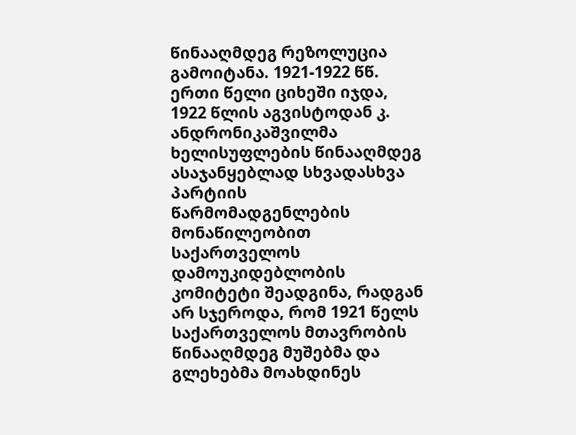წინააღმდეგ რეზოლუცია გამოიტანა. 1921-1922 წწ. ერთი წელი ციხეში იჯდა, 1922 წლის აგვისტოდან კ. ანდრონიკაშვილმა ხელისუფლების წინააღმდეგ ასაჯანყებლად სხვადასხვა პარტიის წარმომადგენლების მონაწილეობით საქართველოს დამოუკიდებლობის კომიტეტი შეადგინა, რადგან არ სჯეროდა, რომ 1921 წელს საქართველოს მთავრობის წინააღმდეგ მუშებმა და გლეხებმა მოახდინეს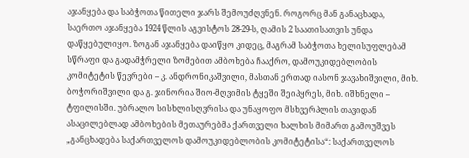აჯანყება და საბჭოთა წითელი ჯარს შემოუძღვნენ. როგორც მან განაცხადა, საერთო აჯანყება 1924 წლის აგვისტოს 28-29-ს, ღამის 2 საათისათვის უნდა დაწყებულიყო. ზოგან აჯანყება დაიწყო კიდეც, მაგრამ საბჭოთა ხელისუფლებამ სწრაფი და გადამჭრელი ზომებით ამბოხება ჩააქრო, დამოუკიდებლობის კომიტეტის წევრები – კ. ანდრონიკაშვილი, მასთან ერთად იასონ ჯავახიშვილი, მიხ. ბოჭორიშვილი და გ. ჯინორია შიო-მღვიმის ტყეში შეიპყრეს, მიხ. იშხნელი – ტფილისში. უბრალო სისხლისღვრისა და უნაყოფო მსხვერპლის თავიდან ასაცილებლად ამბოხების მეთაურებმა ქართველი ხალხის მიმართ გამოუშვეს „განცხადება საქართველოს დამოუკიდებლობის კომიტეტისა“: საქართველოს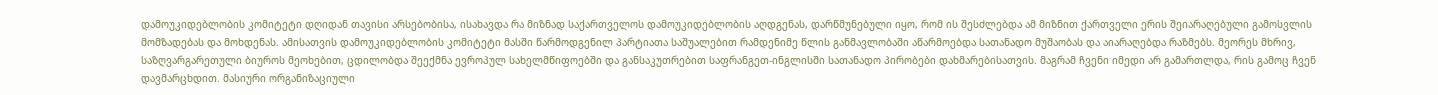დამოუკიდებლობის კომიტეტი დღიდან თავისი არსებობისა, ისახავდა რა მიზნად საქართველოს დამოუკიდებლობის აღდგენას, დარწმუნებული იყო, რომ ის შესძლებდა ამ მიზნით ქართველი ერის შეიარაღებული გამოსვლის მომზადებას და მოხდენას. ამისათვის დამოუკიდებლობის კომიტეტი მასში წარმოდგენილ პარტიათა საშუალებით რამდენიმე წლის განმავლობაში აწარმოებდა სათანადო მუშაობას და აიარაღებდა რაზმებს. მეორეს მხრივ, საზღვარგარეთული ბიუროს მეოხებით, ცდილობდა შეექმნა ევროპულ სახელმწიფოებში და განსაკუთრებით საფრანგეთ-ინგლისში სათანადო პირობები დახმარებისათვის. მაგრამ ჩვენი იმედი არ გამართლდა, რის გამოც ჩვენ დავმარცხდით. მასიური ორგანიზაციული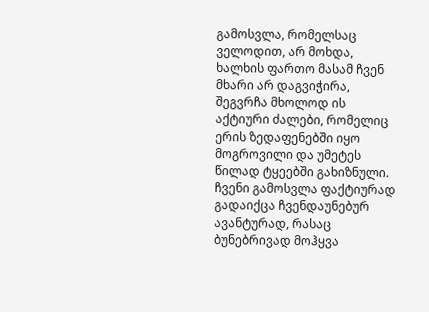გამოსვლა, რომელსაც ველოდით, არ მოხდა, ხალხის ფართო მასამ ჩვენ მხარი არ დაგვიჭირა, შეგვრჩა მხოლოდ ის აქტიური ძალები, რომელიც ერის ზედაფენებში იყო მოგროვილი და უმეტეს წილად ტყეებში გახიზნული. ჩვენი გამოსვლა ფაქტიურად გადაიქცა ჩვენდაუნებურ ავანტურად, რასაც ბუნებრივად მოჰყვა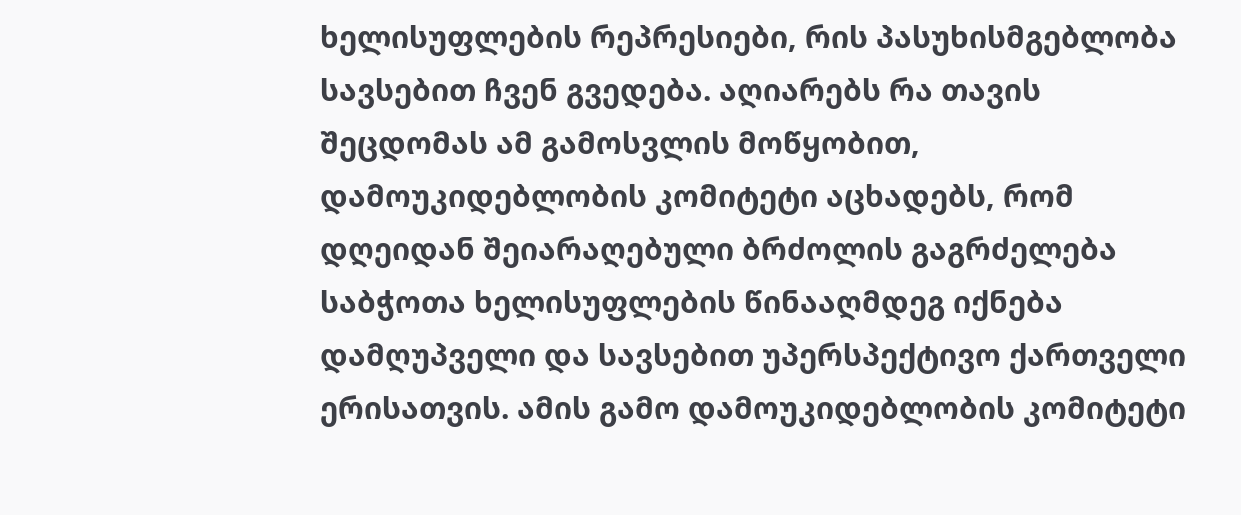ხელისუფლების რეპრესიები, რის პასუხისმგებლობა სავსებით ჩვენ გვედება. აღიარებს რა თავის შეცდომას ამ გამოსვლის მოწყობით, დამოუკიდებლობის კომიტეტი აცხადებს, რომ დღეიდან შეიარაღებული ბრძოლის გაგრძელება საბჭოთა ხელისუფლების წინააღმდეგ იქნება დამღუპველი და სავსებით უპერსპექტივო ქართველი ერისათვის. ამის გამო დამოუკიდებლობის კომიტეტი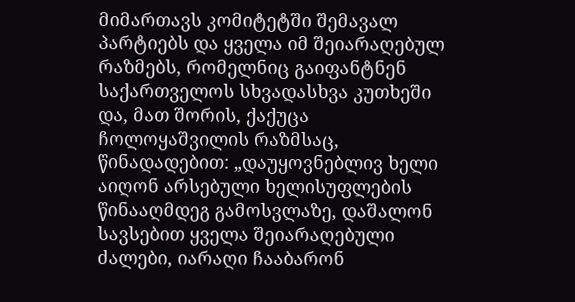მიმართავს კომიტეტში შემავალ პარტიებს და ყველა იმ შეიარაღებულ რაზმებს, რომელნიც გაიფანტნენ საქართველოს სხვადასხვა კუთხეში და, მათ შორის, ქაქუცა ჩოლოყაშვილის რაზმსაც, წინადადებით: „დაუყოვნებლივ ხელი აიღონ არსებული ხელისუფლების წინააღმდეგ გამოსვლაზე, დაშალონ სავსებით ყველა შეიარაღებული ძალები, იარაღი ჩააბარონ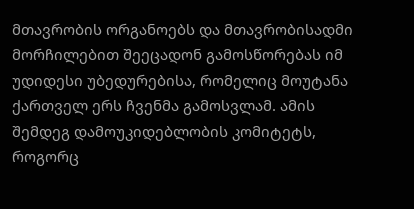მთავრობის ორგანოებს და მთავრობისადმი მორჩილებით შეეცადონ გამოსწორებას იმ უდიდესი უბედურებისა, რომელიც მოუტანა ქართველ ერს ჩვენმა გამოსვლამ. ამის შემდეგ დამოუკიდებლობის კომიტეტს, როგორც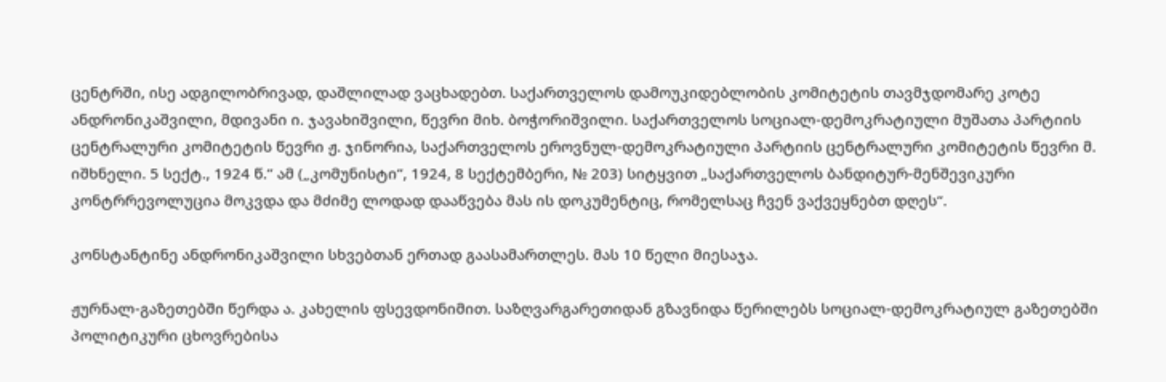ცენტრში, ისე ადგილობრივად, დაშლილად ვაცხადებთ. საქართველოს დამოუკიდებლობის კომიტეტის თავმჯდომარე კოტე ანდრონიკაშვილი, მდივანი ი. ჯავახიშვილი, წევრი მიხ. ბოჭორიშვილი. საქართველოს სოციალ-დემოკრატიული მუშათა პარტიის ცენტრალური კომიტეტის წევრი ჟ. ჯინორია, საქართველოს ეროვნულ-დემოკრატიული პარტიის ცენტრალური კომიტეტის წევრი მ. იშხნელი. 5 სექტ., 1924 წ.“ ამ („კომუნისტი“, 1924, 8 სექტემბერი, № 203) სიტყვით „საქართველოს ბანდიტურ-მენშევიკური კონტრრევოლუცია მოკვდა და მძიმე ლოდად დააწვება მას ის დოკუმენტიც, რომელსაც ჩვენ ვაქვეყნებთ დღეს“.

კონსტანტინე ანდრონიკაშვილი სხვებთან ერთად გაასამართლეს. მას 10 წელი მიესაჯა.

ჟურნალ-გაზეთებში წერდა ა. კახელის ფსევდონიმით. საზღვარგარეთიდან გზავნიდა წერილებს სოციალ-დემოკრატიულ გაზეთებში პოლიტიკური ცხოვრებისა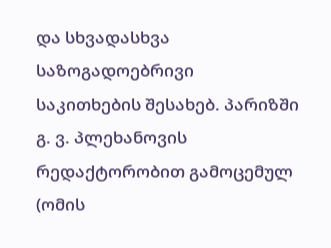და სხვადასხვა საზოგადოებრივი საკითხების შესახებ. პარიზში გ. ვ. პლეხანოვის რედაქტორობით გამოცემულ (ომის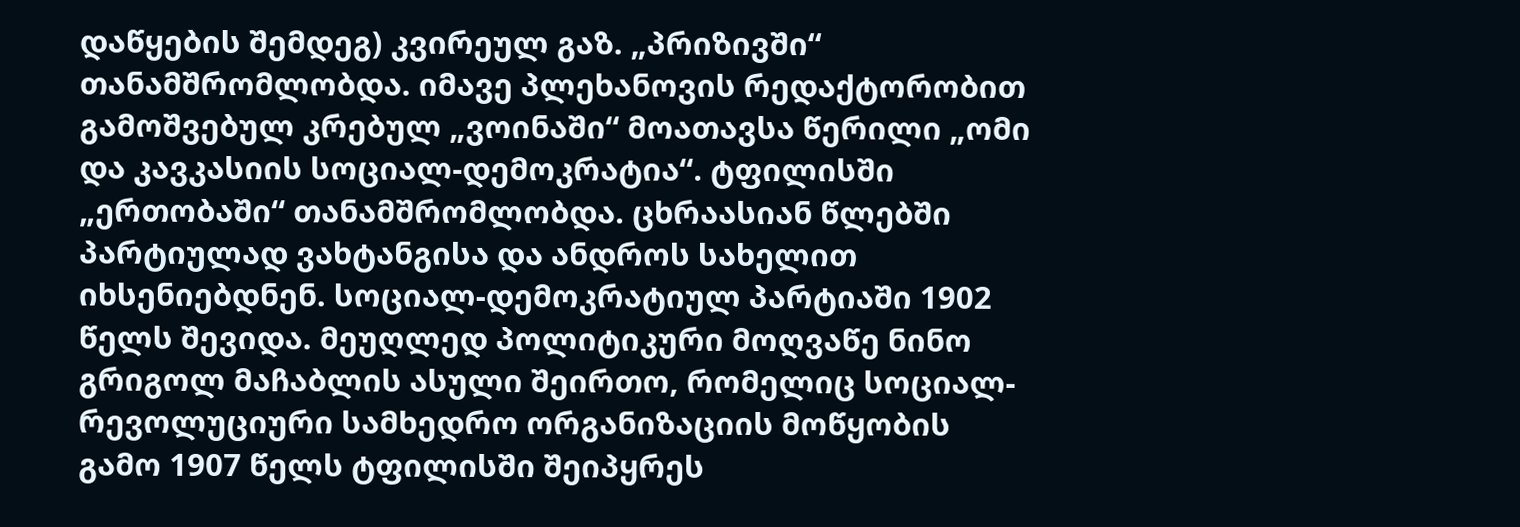დაწყების შემდეგ) კვირეულ გაზ. „პრიზივში“ თანამშრომლობდა. იმავე პლეხანოვის რედაქტორობით გამოშვებულ კრებულ „ვოინაში“ მოათავსა წერილი „ომი და კავკასიის სოციალ-დემოკრატია“. ტფილისში „ერთობაში“ თანამშრომლობდა. ცხრაასიან წლებში პარტიულად ვახტანგისა და ანდროს სახელით იხსენიებდნენ. სოციალ-დემოკრატიულ პარტიაში 1902 წელს შევიდა. მეუღლედ პოლიტიკური მოღვაწე ნინო გრიგოლ მაჩაბლის ასული შეირთო, რომელიც სოციალ-რევოლუციური სამხედრო ორგანიზაციის მოწყობის გამო 1907 წელს ტფილისში შეიპყრეს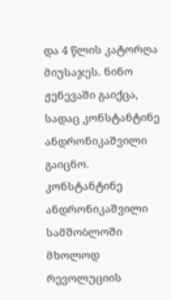და 4 წლის კატორღა მიუსაჯეს. ნინო ჟენევაში გაიქცა, სადაც კონსტანტინე ანდრონიკაშვილი გაიცნო. კონსტანტინე ანდრონიკაშვილი სამშობლოში მხოლოდ რევოლუციის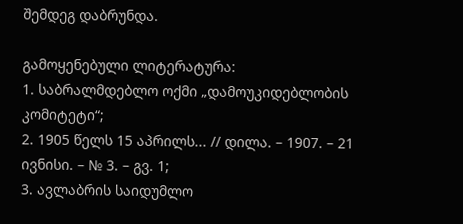შემდეგ დაბრუნდა.

გამოყენებული ლიტერატურა:
1. საბრალმდებლო ოქმი „დამოუკიდებლობის კომიტეტი“;
2. 1905 წელს 15 აპრილს... // დილა. – 1907. – 21 ივნისი. – № 3. – გვ. 1;
3. ავლაბრის საიდუმლო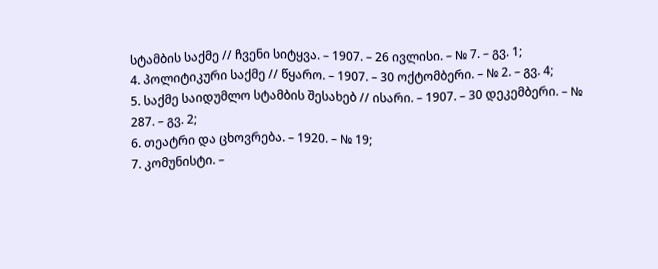სტამბის საქმე // ჩვენი სიტყვა. – 1907. – 26 ივლისი. – № 7. – გვ. 1;
4. პოლიტიკური საქმე // წყარო. – 1907. – 30 ოქტომბერი. – № 2. – გვ. 4;
5. საქმე საიდუმლო სტამბის შესახებ // ისარი. – 1907. – 30 დეკემბერი. – № 287. – გვ. 2;
6. თეატრი და ცხოვრება. – 1920. – № 19;
7. კომუნისტი. –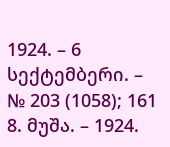1924. – 6 სექტემბერი. – № 203 (1058); 161
8. მუშა. – 1924.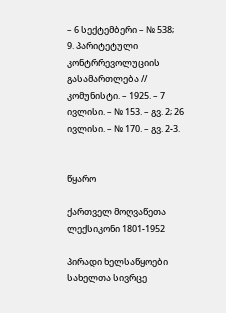– 6 სექტემბერი – № 538;
9. პარიტეტული კონტრრევოლუციის გასამართლება // კომუნისტი. – 1925. – 7 ივლისი. – № 153. – გვ. 2; 26 ივლისი. – № 170. – გვ. 2-3.


წყარო

ქართველ მოღვაწეთა ლექსიკონი 1801-1952

პირადი ხელსაწყოები
სახელთა სივრცე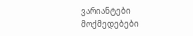ვარიანტები
მოქმედებები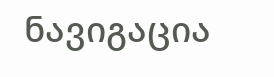ნავიგაცია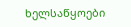ხელსაწყოები